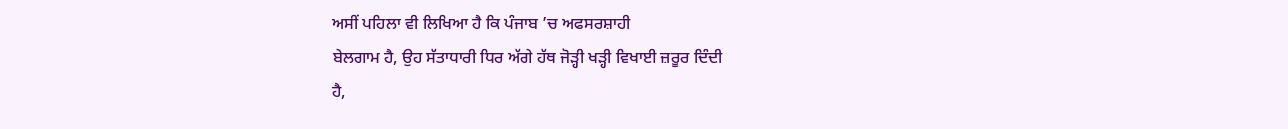ਅਸੀਂ ਪਹਿਲਾ ਵੀ ਲਿਖਿਆ ਹੈ ਕਿ ਪੰਜਾਬ ’ਚ ਅਫਸਰਸ਼ਾਹੀ
ਬੇਲਗਾਮ ਹੈ, ਉਹ ਸੱਤਾਧਾਰੀ ਧਿਰ ਅੱਗੇ ਹੱਥ ਜੋੜ੍ਹੀ ਖੜ੍ਹੀ ਵਿਖਾਈ ਜ਼ਰੂਰ ਦਿੰਦੀ
ਹੈ,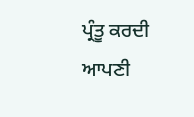ਪ੍ਰੰਤੂ ਕਰਦੀ ਆਪਣੀ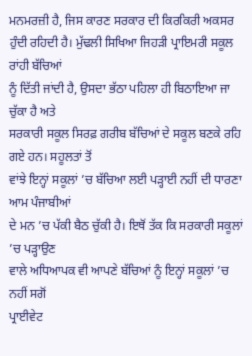ਮਨਮਰਜ਼ੀ ਹੈ, ਜਿਸ ਕਾਰਣ ਸਰਕਾਰ ਦੀ ਕਿਰਕਿਰੀ ਅਕਸਰ
ਹੁੰਦੀ ਰਹਿਦੀ ਹੈ। ਮੁੱਢਲੀ ਸਿਖਿਆ ਜਿਹੜੀ ਪ੍ਰਾਇਮਰੀ ਸਕੂਲ ਰਾਂਹੀ ਬੱਚਿਆਂ
ਨੂੰ ਦਿੱਤੀ ਜਾਂਦੀ ਹੈ, ਉਸਦਾ ਭੱਠਾ ਪਹਿਲਾ ਹੀ ਬਿਠਾਇਆ ਜਾ ਚੁੱਕਾ ਹੈ ਅਤੇ
ਸਰਕਾਰੀ ਸਕੂਲ ਸਿਰਫ਼ ਗਰੀਬ ਬੱਚਿਆਂ ਦੇ ਸਕੂਲ ਬਣਕੇ ਰਹਿ ਗਏ ਹਨ। ਸਹੂਲਤਾਂ ਤੋਂ
ਵਾਂਝੇ ਇਨ੍ਹਾਂ ਸਕੂਲਾਂ ’ਚ ਬੱਚਿਆ ਲਈ ਪੜ੍ਹਾਈ ਨਹੀਂ ਦੀ ਧਾਰਣਾ ਆਮ ਪੰਜਾਬੀਆਂ
ਦੇ ਮਨ ’ਚ ਪੱਕੀ ਬੈਠ ਚੁੱਕੀ ਹੈ। ਇਥੋਂ ਤੱਕ ਕਿ ਸਰਕਾਰੀ ਸਕੂਲਾਂ ’ਚ ਪੜ੍ਹਾਉਣ
ਵਾਲੇ ਅਧਿਆਪਕ ਵੀ ਆਪਣੇ ਬੱਚਿਆਂ ਨੂੰ ਇਨ੍ਹਾਂ ਸਕੂਲਾਂ ’ਚ ਨਹੀਂ ਸਗੋਂ
ਪ੍ਰਾਈਵੇਟ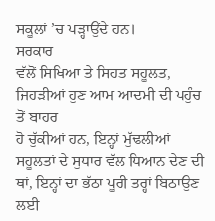ਸਕੂਲਾਂ ’ਚ ਪੜ੍ਹਾਉਂਦੇ ਹਨ।
ਸਰਕਾਰ
ਵੱਲੋਂ ਸਿਖਿਆ ਤੇ ਸਿਹਤ ਸਹੂਲਤ, ਜਿਹੜੀਆਂ ਹੁਣ ਆਮ ਆਦਮੀ ਦੀ ਪਹੁੰਚ ਤੋਂ ਬਾਹਰ
ਹੋ ਚੁੱਕੀਆਂ ਹਨ, ਇਨ੍ਹਾਂ ਮੁੱਢਲੀਆਂ ਸਹੂਲਤਾਂ ਦੇ ਸੁਧਾਰ ਵੱਲ ਧਿਆਨ ਦੇਣ ਦੀ
ਥਾਂ, ਇਨ੍ਹਾਂ ਦਾ ਭੱਠਾ ਪੂਰੀ ਤਰ੍ਹਾਂ ਬਿਠਾਉਣ ਲਈ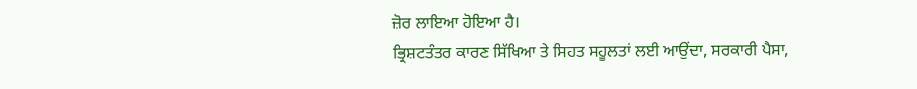ਜ਼ੋਰ ਲਾਇਆ ਹੋਇਆ ਹੈ।
ਭ੍ਰਿਸ਼ਟਤੰਤਰ ਕਾਰਣ ਸਿੱਖਿਆ ਤੇ ਸਿਹਤ ਸਹੂਲਤਾਂ ਲਈ ਆਉਂਦਾ, ਸਰਕਾਰੀ ਪੈਸਾ,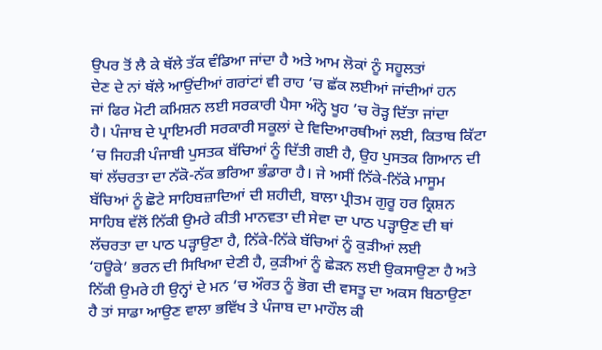ਉਪਰ ਤੋਂ ਲੈ ਕੇ ਥੱਲੇ ਤੱਕ ਵੰਡਿਆ ਜਾਂਦਾ ਹੈ ਅਤੇ ਆਮ ਲੋਕਾਂ ਨੂੰ ਸਹੂਲਤਾਂ
ਦੇਣ ਦੇ ਨਾਂ ਥੱਲੇ ਆਉਂਦੀਆਂ ਗਰਾਂਟਾਂ ਵੀ ਰਾਹ ’ਚ ਛੱਕ ਲਈਆਂ ਜਾਂਦੀਆਂ ਹਨ
ਜਾਂ ਫਿਰ ਮੋਟੀ ਕਮਿਸ਼ਨ ਲਈ ਸਰਕਾਰੀ ਪੈਸਾ ਅੰਨ੍ਹੇ ਖੂਹ ’ਚ ਰੋੜ੍ਹ ਦਿੱਤਾ ਜਾਂਦਾ
ਹੈ। ਪੰਜਾਬ ਦੇ ਪ੍ਰਾਇਮਰੀ ਸਰਕਾਰੀ ਸਕੂਲਾਂ ਦੇ ਵਿਦਿਆਰਥੀਆਂ ਲਈ, ਕਿਤਾਬ ਕਿੱਟਾ
’ਚ ਜਿਹੜੀ ਪੰਜਾਬੀ ਪੁਸਤਕ ਬੱਚਿਆਂ ਨੂੰ ਦਿੱਤੀ ਗਈ ਹੈ, ਉਹ ਪੁਸਤਕ ਗਿਆਨ ਦੀ
ਥਾਂ ਲੱਚਰਤਾ ਦਾ ਨੱਕੋ-ਨੱਕ ਭਰਿਆ ਭੰਡਾਰਾ ਹੈ। ਜੇ ਅਸੀਂ ਨਿੱਕੇ-ਨਿੱਕੇ ਮਾਸੂਮ
ਬੱਚਿਆਂ ਨੂੰ ਛੋਟੇ ਸਾਹਿਬਜ਼ਾਦਿਆਂ ਦੀ ਸ਼ਹੀਦੀ, ਬਾਲਾ ਪ੍ਰੀਤਮ ਗੁਰੂ ਹਰ ਕ੍ਰਿਸ਼ਨ
ਸਾਹਿਬ ਵੱਲੋਂ ਨਿੱਕੀ ਉਮਰੇ ਕੀਤੀ ਮਾਨਵਤਾ ਦੀ ਸੇਵਾ ਦਾ ਪਾਠ ਪੜ੍ਹਾਉਣ ਦੀ ਥਾਂ
ਲੱਚਰਤਾ ਦਾ ਪਾਠ ਪੜ੍ਹਾਉਣਾ ਹੈ, ਨਿੱਕੇ-ਨਿੱਕੇ ਬੱਚਿਆਂ ਨੂੰ ਕੁੜੀਆਂ ਲਈ
‘ਹਊਕੇ’ ਭਰਨ ਦੀ ਸਿਖਿਆ ਦੇਣੀ ਹੈ, ਕੁੜੀਆਂ ਨੂੰ ਛੇੜਨ ਲਈ ਉਕਸਾਉਣਾ ਹੈ ਅਤੇ
ਨਿੱਕੀ ਉਮਰੇ ਹੀ ਉਨ੍ਹਾਂ ਦੇ ਮਨ ’ਚ ਔਰਤ ਨੂੰ ਭੋਗ ਦੀ ਵਸਤੂ ਦਾ ਅਕਸ ਬਿਠਾਉਣਾ
ਹੈ ਤਾਂ ਸਾਡਾ ਆਉਣ ਵਾਲਾ ਭਵਿੱਖ ਤੇ ਪੰਜਾਬ ਦਾ ਮਾਹੌਲ ਕੀ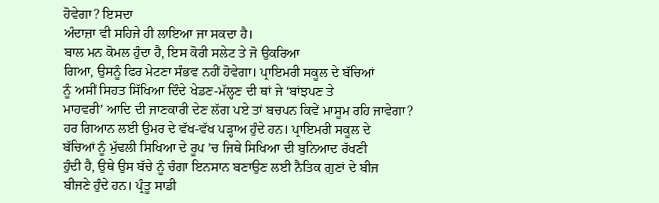ਹੋਵੇਗਾ? ਇਸਦਾ
ਅੰਦਾਜ਼ਾ ਵੀ ਸਹਿਜੇ ਹੀ ਲਾਇਆ ਜਾ ਸਕਦਾ ਹੈ।
ਬਾਲ ਮਨ ਕੋਮਲ ਹੁੰਦਾ ਹੈ, ਇਸ ਕੋਰੀ ਸਲੇਟ ਤੇ ਜੋ ਉਕਰਿਆ
ਗਿਆ, ਉਸਨੂੰ ਫਿਰ ਮੇਟਣਾ ਸੰਭਵ ਨਹੀਂ ਹੋਵੇਗਾ। ਪ੍ਰਾਇਮਰੀ ਸਕੂਲ ਦੇ ਬੱਚਿਆਂ
ਨੂੰ ਅਸੀਂ ਸਿਹਤ ਸਿੱਖਿਆ ਦਿੰਦੇ ਖੇਡਣ-ਮੱਲ੍ਹਣ ਦੀ ਥਾਂ ਜੇ ‘ਬਾਂਝਪਣ ਤੇ
ਮਾਹਵਰੀ’ ਆਦਿ ਦੀ ਜਾਣਕਾਰੀ ਦੇਣ ਲੱਗ ਪਏ ਤਾਂ ਬਚਪਨ ਕਿਵੇਂ ਮਾਸੂਮ ਰਹਿ ਜਾਵੇਗਾ?
ਹਰ ਗਿਆਨ ਲਈ ਉਮਰ ਦੇ ਵੱਖ-ਵੱਖ ਪੜ੍ਹਾਅ ਹੁੰਦੇ ਹਨ। ਪ੍ਰਾਇਮਰੀ ਸਕੂਲ ਦੇ
ਬੱਚਿਆਂ ਨੂੰ ਮੁੱਢਲੀ ਸਿਖਿਆ ਦੇ ਰੂਪ ’ਚ ਜਿਥੇ ਸਿਖਿਆ ਦੀ ਬੁਨਿਆਦ ਰੱਖਣੀ
ਹੁੰਦੀ ਹੈ, ਉਥੇ ਉਸ ਬੱਚੇ ਨੂੰ ਚੰਗਾ ਇਨਸਾਨ ਬਣਾਉਣ ਲਈ ਨੈਤਿਕ ਗੁਣਾਂ ਦੇ ਬੀਜ
ਬੀਜਣੇ ਹੁੰਦੇ ਹਨ। ਪ੍ਰੰਤੂ ਸਾਡੀ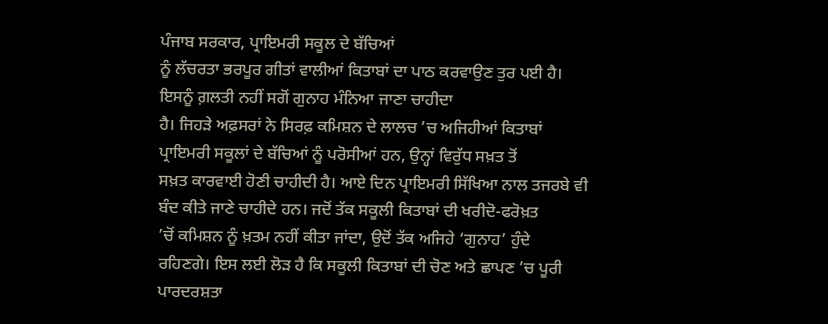ਪੰਜਾਬ ਸਰਕਾਰ, ਪ੍ਰਾਇਮਰੀ ਸਕੂਲ ਦੇ ਬੱਚਿਆਂ
ਨੂੰ ਲੱਚਰਤਾ ਭਰਪੂਰ ਗੀਤਾਂ ਵਾਲੀਆਂ ਕਿਤਾਬਾਂ ਦਾ ਪਾਠ ਕਰਵਾਉਣ ਤੁਰ ਪਈ ਹੈ।
ਇਸਨੂੰ ਗ਼ਲਤੀ ਨਹੀਂ ਸਗੋਂ ਗੁਨਾਹ ਮੰਨਿਆ ਜਾਣਾ ਚਾਹੀਦਾ
ਹੈ। ਜਿਹੜੇ ਅਫ਼ਸਰਾਂ ਨੇ ਸਿਰਫ਼ ਕਮਿਸ਼ਨ ਦੇ ਲਾਲਚ ’ਚ ਅਜਿਹੀਆਂ ਕਿਤਾਬਾਂ
ਪ੍ਰਾਇਮਰੀ ਸਕੂਲਾਂ ਦੇ ਬੱਚਿਆਂ ਨੂੰ ਪਰੋਸੀਆਂ ਹਨ, ਉਨ੍ਹਾਂ ਵਿਰੁੱਧ ਸਖ਼ਤ ਤੋਂ
ਸਖ਼ਤ ਕਾਰਵਾਈ ਹੋਣੀ ਚਾਹੀਦੀ ਹੈ। ਆਏ ਦਿਨ ਪ੍ਰਾਇਮਰੀ ਸਿੱਖਿਆ ਨਾਲ ਤਜਰਬੇ ਵੀ
ਬੰਦ ਕੀਤੇ ਜਾਣੇ ਚਾਹੀਦੇ ਹਨ। ਜਦੋਂ ਤੱਕ ਸਕੂਲੀ ਕਿਤਾਬਾਂ ਦੀ ਖਰੀਦੋ-ਫਰੋਖ਼ਤ
’ਚੋਂ ਕਮਿਸ਼ਨ ਨੂੰ ਖ਼ਤਮ ਨਹੀਂ ਕੀਤਾ ਜਾਂਦਾ, ਉਦੋਂ ਤੱਕ ਅਜਿਹੇ ‘ਗੁਨਾਹ’ ਹੁੰਦੇ
ਰਹਿਣਗੇ। ਇਸ ਲਈ ਲੋੜ ਹੈ ਕਿ ਸਕੂਲੀ ਕਿਤਾਬਾਂ ਦੀ ਚੋਣ ਅਤੇ ਛਾਪਣ ’ਚ ਪੂਰੀ
ਪਾਰਦਰਸ਼ਤਾ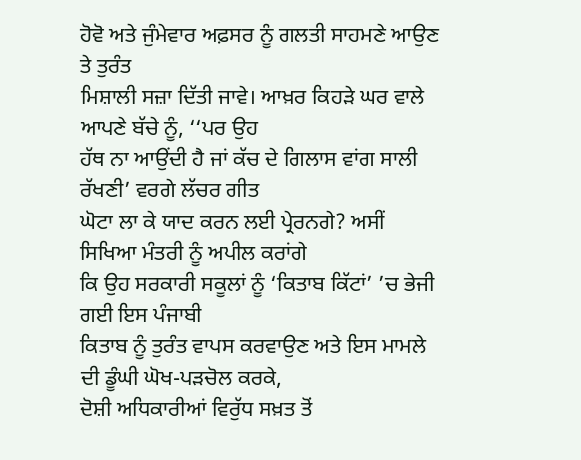ਹੋਵੋ ਅਤੇ ਜੁੰਮੇਵਾਰ ਅਫ਼ਸਰ ਨੂੰ ਗਲਤੀ ਸਾਹਮਣੇ ਆਉਣ ਤੇ ਤੁਰੰਤ
ਮਿਸ਼ਾਲੀ ਸਜ਼ਾ ਦਿੱਤੀ ਜਾਵੇ। ਆਖ਼ਰ ਕਿਹੜੇ ਘਰ ਵਾਲੇ ਆਪਣੇ ਬੱਚੇ ਨੂੰ, ‘‘ਪਰ ਉਹ
ਹੱਥ ਨਾ ਆਉਂਦੀ ਹੈ ਜਾਂ ਕੱਚ ਦੇ ਗਿਲਾਸ ਵਾਂਗ ਸਾਲੀ ਰੱਖਣੀ’ ਵਰਗੇ ਲੱਚਰ ਗੀਤ
ਘੋਟਾ ਲਾ ਕੇ ਯਾਦ ਕਰਨ ਲਈ ਪ੍ਰੇਰਨਗੇ? ਅਸੀਂ ਸਿਖਿਆ ਮੰਤਰੀ ਨੂੰ ਅਪੀਲ ਕਰਾਂਗੇ
ਕਿ ਉਹ ਸਰਕਾਰੀ ਸਕੂਲਾਂ ਨੂੰ ‘ਕਿਤਾਬ ਕਿੱਟਾਂ’ ’ਚ ਭੇਜੀ ਗਈ ਇਸ ਪੰਜਾਬੀ
ਕਿਤਾਬ ਨੂੰ ਤੁਰੰਤ ਵਾਪਸ ਕਰਵਾਉਣ ਅਤੇ ਇਸ ਮਾਮਲੇ ਦੀ ਡੂੰਘੀ ਘੋਖ-ਪੜਚੋਲ ਕਰਕੇ,
ਦੋਸ਼ੀ ਅਧਿਕਾਰੀਆਂ ਵਿਰੁੱਧ ਸਖ਼ਤ ਤੋਂ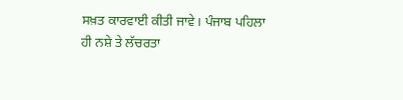ਸਖ਼ਤ ਕਾਰਵਾਈ ਕੀਤੀ ਜਾਵੇ। ਪੰਜਾਬ ਪਹਿਲਾ
ਹੀ ਨਸ਼ੇ ਤੇ ਲੱਚਰਤਾ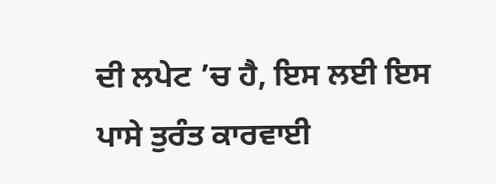ਦੀ ਲਪੇਟ ’ਚ ਹੈ, ਇਸ ਲਈ ਇਸ ਪਾਸੇ ਤੁਰੰਤ ਕਾਰਵਾਈ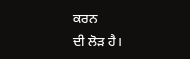ਕਰਨ
ਦੀ ਲੋੜ ਹੈ।